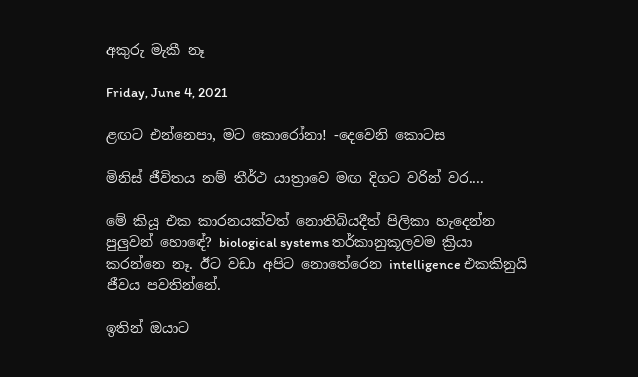අකුරු මැකී නෑ

Friday, June 4, 2021

ළඟට එන්නෙපා, මට කොරෝනා! -දෙවෙනි කොටස

මිනිස් ජීවිතය නම් තීර්ථ යාත්‍රාවෙ මඟ දිගට වරින් වර....

මේ කියූ එක කාරනයක්වත් නොතිබියදීත් පිලිකා හැදෙන්න පුලුවන් හොඳේ? biological systems තර්කානුකූලවම ක්‍රියා කරන්නෙ නෑ. ඊට වඩා අපිට නොතේරෙන intelligence එකකිනුයි ජීවය පවතින්නේ.

ඉතින් ඔයාට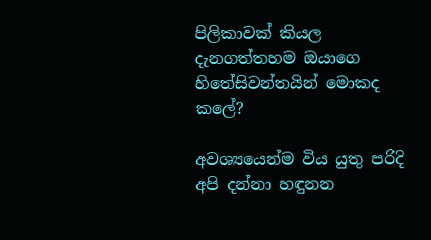පිලිකාවක් කියල දැනගත්තහම ඔයාගෙ හිතේසිවන්තයින් මොකද කලේ?

අවශ්‍යයෙන්ම විය යුතු පරිදි අපි දන්නා හඳුනන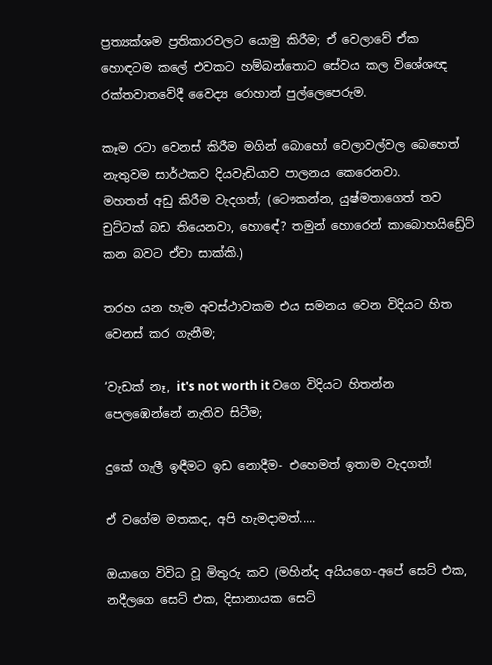ප්‍රත්‍යක්ශම ප්‍රතිකාරවලට යොමු කිරීම; ඒ වෙලාවේ ඒක හොඳටම කලේ එවකට හම්බන්තොට සේවය කල විශේශඥ රක්තවාතවේදී වෛද්‍ය රොහාන් පුල්ලෙපෙරුම.

කෑම රටා වෙනස් කිරීම මගින් බොහෝ වෙලාවල්වල බෙහෙත් නැතුවම සාර්ථකව දියවැඩියාව පාලනය කෙරෙනවා.
මහතත් අඩු කිරීම වැදගත්; (ටෞකන්න, යුෂ්මතාගෙත් තව චුට්ටක් බඩ තියෙනවා, හොඳේ? තමුන් හොරෙන් කාබොහයිඩ්‍රේට් කන බවට ඒවා සාක්කි.)

තරහ යන හැම අවස්ථාවකම එය සමනය වෙන විදියට හිත වෙනස් කර ගැනීම;

‘වැඩක් නෑ, it's not worth it වගෙ විදියට හිතන්න පෙලඹෙන්නේ නැතිව සිටීම;

දුකේ ගැලී ඉඳීමට ඉඩ නොදීම- එහෙමත් ඉතාම වැදගත්!

ඒ වගේම මතකද, අපි හැමදාමත්.....

ඔයාගෙ විවිධ වූ මිතුරු කව (මහින්ද අයියගෙ-අපේ සෙට් එක, නදීලගෙ සෙට් එක, දිසානායක සෙට්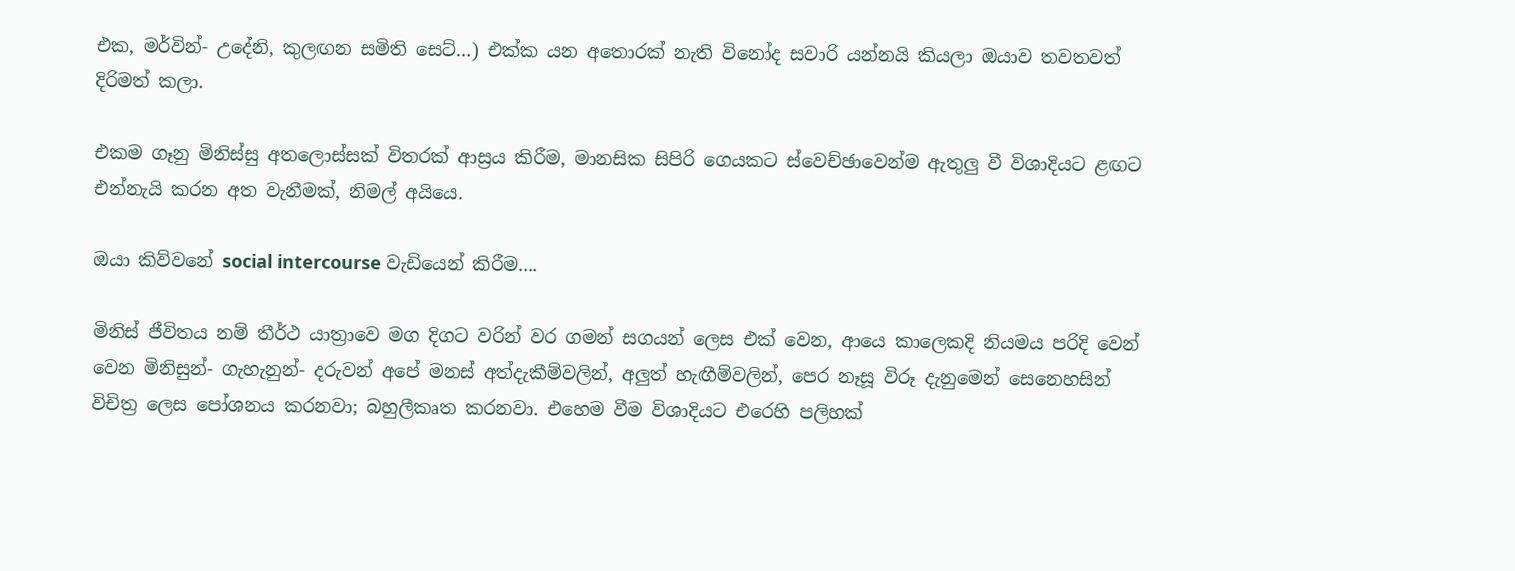එක, මර්වින්- උදේනි, කුලඟන සමිති සෙට්…) එක්ක යන අතොරක් නැති විනෝද සවාරි යන්නයි කියලා ඔයාව තවතවත් දිරිමත් කලා.

එකම ගෑනු මිනිස්සු අතලොස්සක් විතරක් ආස්‍රය කිරීම, මානසික සිපිරි ගෙයකට ස්වෙච්ඡාවෙන්ම ඇතුලු වී විශාදියට ළඟට එන්නැයි කරන අත වැනීමක්, නිමල් අයියෙ.

ඔයා කිව්වනේ social intercourse වැඩියෙන් කිරීම....

මිනිස් ජීවිතය නම් තීර්ථ යාත්‍රාවෙ මග දිගට වරින් වර ගමන් සගයන් ලෙස එක් වෙන, ආයෙ කාලෙකදි නියමය පරිදි වෙන් වෙන මිනිසුන්- ගැහැනුන්- දරුවන් අපේ මනස් අත්දැකීම්වලින්, අලුත් හැඟීම්වලින්, පෙර නෑසූ විරූ දැනුමෙන් සෙනෙහසින් විචිත්‍ර ලෙස පෝශනය කරනවා; බහුලීකෘත කරනවා. එහෙම වීම විශාදියට එරෙහි පලිහක්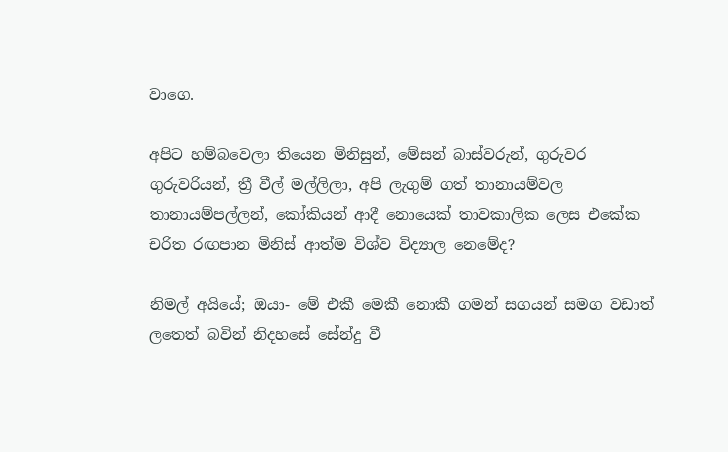වාගෙ.

අපිට හම්බවෙලා තියෙන මිනිසුන්, මේසන් බාස්වරුන්, ගුරුවර ගුරුවරියන්, ත්‍රී වීල් මල්ලිලා, අපි ලැගුම් ගත් තානායම්වල තානායම්පල්ලන්, කෝකියන් ආදී නොයෙක් තාවකාලික ලෙස එකේක චරිත රඟපාන මිනිස් ආත්ම විශ්ව විද්‍යාල නෙමේද?

නිමල් අයියේ; ඔයා- මේ එකී මෙකී නොකී ගමන් සගයන් සමග වඩාත් ලතෙත් බවින් නිදහසේ සේන්දු වී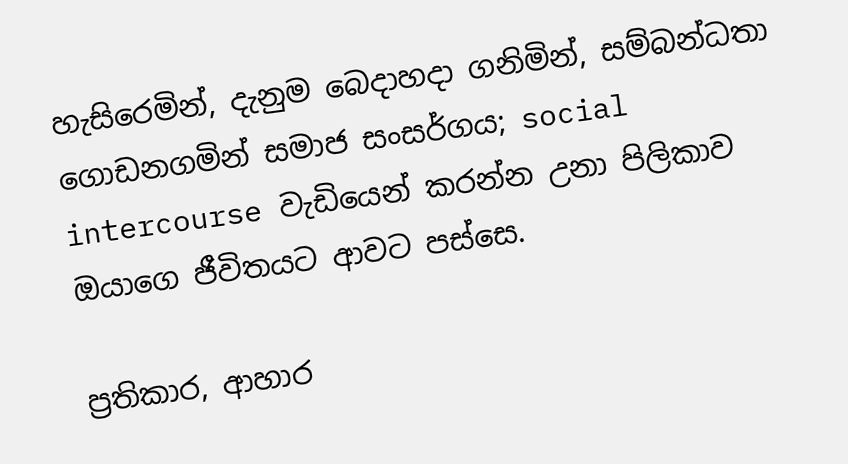හැසිරෙමින්, දැනුම බෙදාහදා ගනිමින්, සම්බන්ධතා ගොඩනගමින් සමාජ සංසර්ගය; social intercourse වැඩියෙන් කරන්න උනා පිලිකාව ඔයාගෙ ජීවිතයට ආවට පස්සෙ.

ප්‍රතිකාර, ආහාර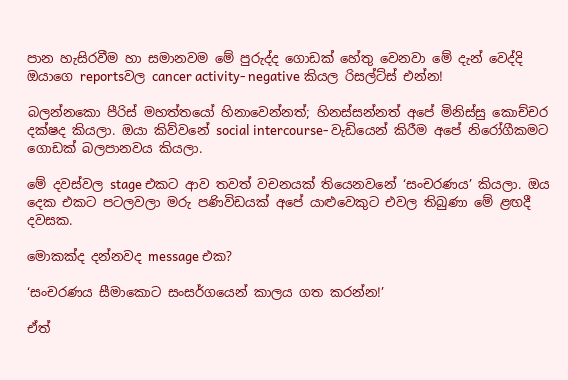පාන හැසිරවීම හා සමානවම මේ පුරුද්ද ගොඩක් හේතු වෙනවා මේ දැන් වෙද්දි ඔයාගෙ reportsවල cancer activity- negative කියල රිසල්ට්ස් එන්න!

බලන්නකො පීරිස් මහත්තයෝ හිනාවෙන්නත්; හිනස්සන්නත් අපේ මිනිස්සු කොච්චර දක්ෂද කියලා. ඔයා කිව්වනේ social intercourse- වැඩියෙන් කිරීම අපේ නිරෝගීකමට ගොඩක් බලපානවය කියලා.

මේ දවස්වල stage එකට ආව තවත් වචනයක් තියෙනවනේ ‘සංචරණය’ කියලා. ඔය දෙක එකට පටලවලා මරු පණිවිඩයක් අපේ යාළුවෙකුට එවල තිබුණා මේ ළඟදී දවසක.

මොකක්ද දන්නවද message එක?

‘සංචරණය සීමාකොට සංසර්ගයෙන් කාලය ගත කරන්න!’

ඒත්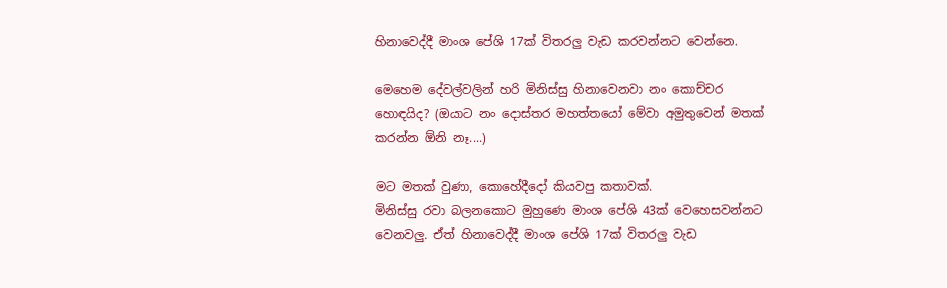හිනාවෙද්දී මාංශ පේශි 17ක් විතරලු වැඩ කරවන්නට වෙන්නෙ.

මෙහෙම දේවල්වලින් හරි මිනිස්සු හිනාවෙනවා නං කොච්චර හොඳයිද? (ඔයාට නං දොස්තර මහත්තයෝ මේවා අමුතුවෙන් මතක් කරන්න ඕනි නෑ....)

මට මතක් වුණා, කොහේදීදෝ කියවපු කතාවක්.
මිනිස්සු රවා බලනකොට මුහුණෙ මාංශ පේශි 43ක් වෙහෙසවන්නට වෙනවලු. ඒත් හිනාවෙද්දී මාංශ පේශි 17ක් විතරලු වැඩ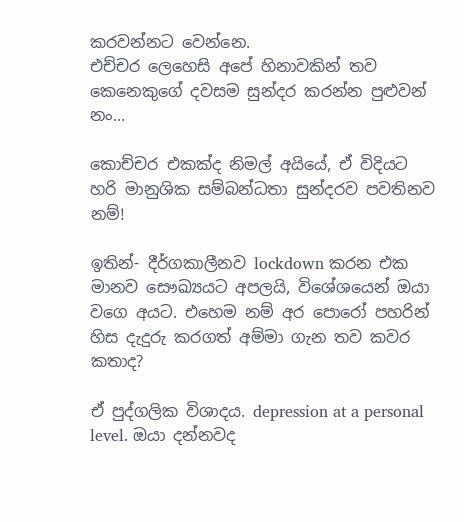කරවන්නට වෙන්නෙ.
එච්චර ලෙහෙසි අපේ හිනාවකින් තව කෙනෙකුගේ දවසම සුන්දර කරන්න පුළුවන් නං...

කොච්චර එකක්ද නිමල් අයියේ, ඒ විදියට හරි මානුශික සම්බන්ධතා සුන්දරව පවතිනව නම්!

ඉතින්- දීර්ගකාලීනව lockdown කරන එක මානව සෞඛ්‍යයට අපලයි, විශේශයෙන් ඔයා වගෙ අයට. එහෙම නම් අර පොරෝ පහරින් හිස දැදුරු කරගත් අම්මා ගැන තව කවර කතාද?

ඒ පුද්ගලික විශාදය. depression at a personal level. ඔයා දන්නවද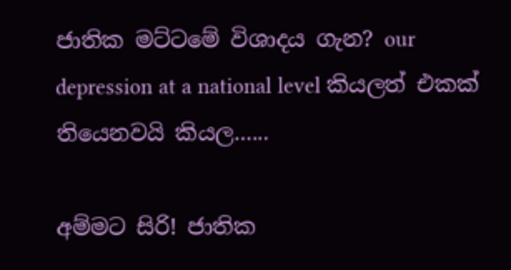ජාතික මට්ටමේ විශාදය ගැන? our depression at a national level කියලත් එකක් තියෙනවයි කියල......

අම්මට සිරි! ජාතික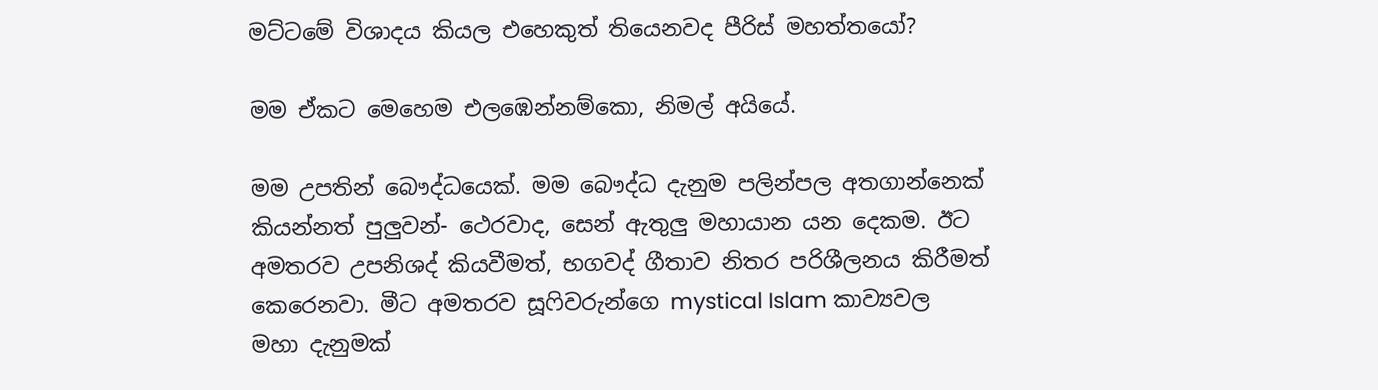මට්ටමේ විශාදය කියල එහෙකුත් තියෙනවද පීරිස් මහත්තයෝ?

මම ඒකට මෙහෙම එලඹෙන්නම්කො, නිමල් අයියේ.

මම උපතින් බෞද්ධයෙක්. මම බෞද්ධ දැනුම පලින්පල අතගාන්නෙක් කියන්නත් පුලුවන්- ථෙරවාද, සෙන් ඇතුලු මහායාන යන දෙකම. ඊට අමතරව උපනිශද් කියවීමත්, භගවද් ගීතාව නිතර පරිශීලනය කිරීමත් කෙරෙනවා. මීට අමතරව සූෆිවරුන්ගෙ mystical Islam කාව්‍යවල මහා දැනුමක්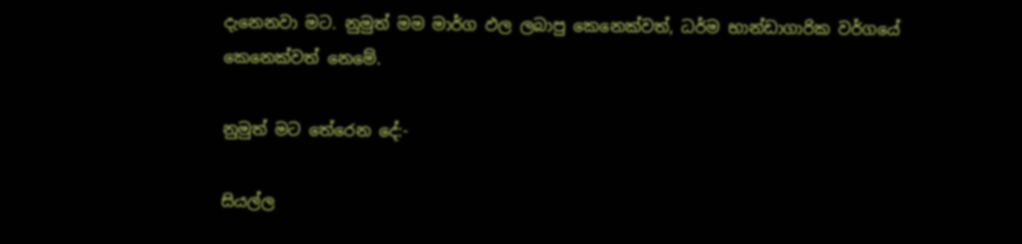දැනෙනවා මට. නුමුත් මම මාර්ග ඵල ලබාපු කෙනෙක්වත්, ධර්ම භාන්ඩාගාරික වර්ගයේ කෙනෙක්වත් නෙමේ.

නුමුත් මට තේරෙන දේ:-

සියල්ල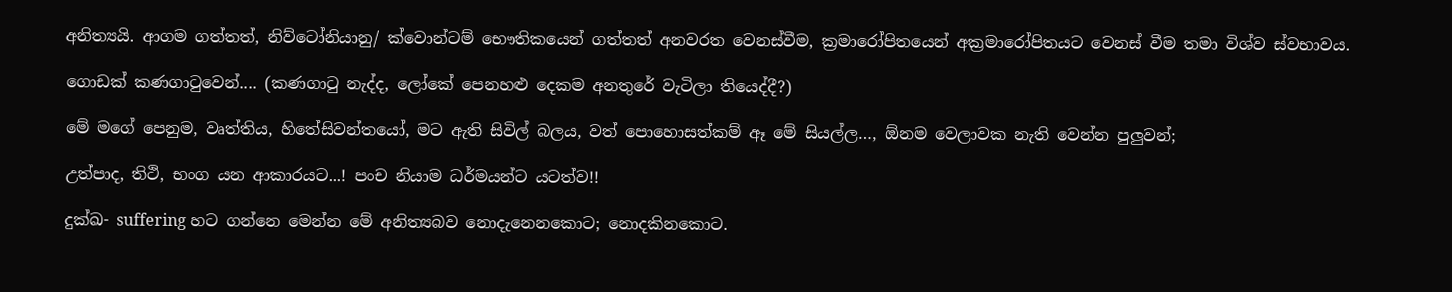අනිත්‍යයි. ආගම ගත්තත්, නිව්ටෝනියානු/ ක්වොන්ටම් භෞතිකයෙන් ගත්තත් අනවරත වෙනස්වීම, ක්‍රමාරෝපිතයෙන් අක්‍රමාරෝපිතයට වෙනස් වීම තමා විශ්ව ස්වභාවය.

ගොඩක් කණගාටුවෙන්.... (කණගාටු නැද්ද, ලෝකේ පෙනහළු දෙකම අනතුරේ වැටිලා තියෙද්දී?)

මේ මගේ පෙනුම, වෘත්තිය, හිතේසිවන්තයෝ, මට ඇති සිවිල් බලය, වත් පොහොසත්කම් ඈ මේ සියල්ල…, ඕනම වෙලාවක නැති වෙන්න පුලුවන්;

උත්පාද, තිථි, භංග යන ආකාරයට...! පංච නියාම ධර්මයන්ට යටත්ව!!

දුක්ඛ- suffering හට ගන්නෙ මෙන්න මේ අනිත්‍යබව නොදැනෙනකොට; නොදකිනකොට.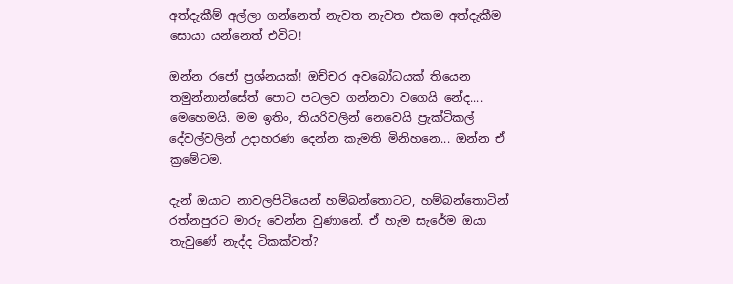අත්දැකීම් අල්ලා ගන්නෙත් නැවත නැවත එකම අත්දැකීම සොයා යන්නෙත් එවිට!

ඔන්න රජෝ ප්‍රශ්නයක්! ඔච්චර අවබෝධයක් තියෙන තමුන්නාන්සේත් පොට පටලව ගන්නවා වගෙයි නේද.... මෙහෙමයි. මම ඉතිං, තියරිවලින් නෙවෙයි ප්‍රැක්ටිකල් දේවල්වලින් උදාහරණ දෙන්න කැමති මිනිහනෙ... ඔන්න ඒ ක්‍රමේටම.

දැන් ඔයාට නාවලපිටියෙන් හම්බන්තොටට, හම්බන්තොටින් රත්නපුරට මාරු වෙන්න වුණානේ. ඒ හැම සැරේම ඔයා තැවුණේ නැද්ද ටිකක්වත්?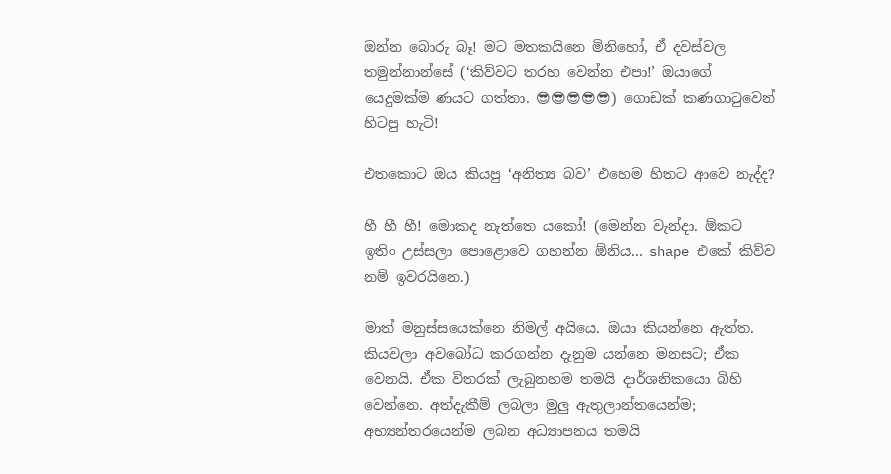ඔන්න බොරු බෑ! මට මතකයිනෙ මිනිහෝ, ඒ දවස්වල තමුන්නාන්සේ (‘කිව්වට තරහ වෙන්න එපා!’ ඔයාගේ යෙදුමක්ම ණයට ගත්තා. 😎😎😎😎😎) ගොඩක් කණගාටුවෙන් හිටපු හැටි!

එතකොට ඔය කියපු ‘අනිත්‍ය බව’ එහෙම හිතට ආවෙ නැද්ද?

හී හී හී! මොකද නැත්තෙ යකෝ! (මෙන්න වැන්දා. ඕකට ඉතිං උස්සලා පොළොවෙ ගහන්න ඕනිය... shape එකේ කිව්ව නම් ඉවරයිනෙ.)

මාත් මනුස්සයෙක්නෙ නිමල් අයියෙ. ඔයා කියන්නෙ ඇත්ත. කියවලා අවබෝධ කරගන්න දැනුම යන්නෙ මනසට; ඒක වෙනයි. ඒක විතරක් ලැබුනහම තමයි දාර්ශනිකයො බිහි වෙන්නෙ. අත්දැකීම් ලබලා මුලු ඇතුලාන්තයෙන්ම; අභ්‍යන්තරයෙන්ම ලබන අධ්‍යාපනය තමයි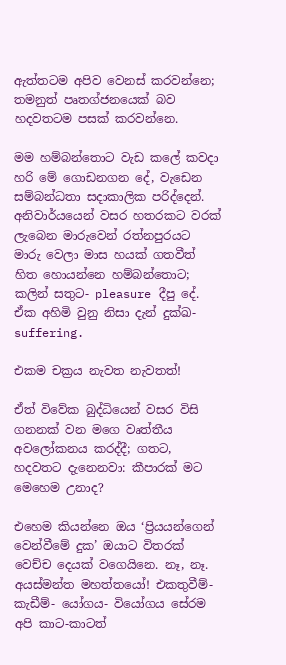ඇත්තටම අපිව වෙනස් කරවන්නෙ; තමනුත් පෘතග්ජනයෙක් බව හදවතටම පසක් කරවන්නෙ.

මම හම්බන්තොට වැඩ කලේ කවදා හරි මේ ගොඩනගන දේ, වැඩෙන සම්බන්ධතා සදාකාලික පරිද්දෙන්. අනිවාර්යයෙන් වසර හතරකට වරක් ලැබෙන මාරුවෙන් රත්නපුරයට මාරු වෙලා මාස හයක් ගතවීත් හිත හොයන්නෙ හම්බන්තොට; කලින් සතුට- pleasure දීපු දේ.
ඒක අහිමි වුනු නිසා දැන් දුක්ඛ- suffering.

එකම චක්‍රය නැවත නැවතත්!

ඒත් විවේක බුද්ධියෙන් වසර විසි ගනනක් වන මගෙ වෘත්තීය අවලෝකනය කරද්දී; ගතට, හදවතට දැනෙනවා: කීපාරක් මට මෙහෙම උනාද?

එහෙම කියන්නෙ ඔය ‘ප්‍රියයන්ගෙන් වෙන්වීමේ දුක’ ඔයාට විතරක් වෙච්ච දෙයක් වගෙයිනෙ. නෑ, නෑ. අයස්මන්ත මහත්තයෝ! එකතුවීම්- කැඩීම්- යෝගය- වියෝගය සේරම අපි කාට-කාටත්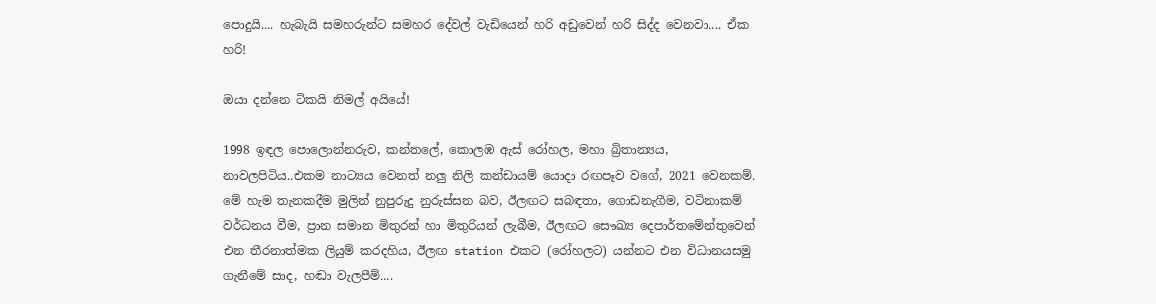පොදුයි.... හැබැයි සමහරුන්ට සමහර දේවල් වැඩියෙන් හරි අඩුවෙන් හරි සිද්ද වෙනවා.... ඒක හරි!

ඔයා දන්නෙ ටිකයි නිමල් අයියේ!

1998 ඉඳල පොලොන්නරුව, කන්තලේ, කොලඹ ඇස් රෝහල, මහා බ්‍රිතාන්‍යය, නාවලපිටිය..එකම නාට්‍යය වෙනත් නලු නිලි කන්ඩායම් යොදා රඟපෑව වගේ, 2021 වෙනකම්. මේ හැම තැනකදීම මුලින් නුපුරුදු නුරුස්සන බව, ඊලඟට සබඳතා, ගොඩනැගීම, වටිනාකම් වර්ධනය වීම, ප්‍රාන සමාන මිතුරන් හා මිතුරියන් ලැබීම, ඊලඟට සෞඛ්‍ය දෙපාර්තමේන්තුවෙන් එන තීරනාත්මක ලියුම් කරදහිය, ඊලඟ station එකට (රෝහලට) යන්නට එන විධානයසමු ගැනීමේ සාද, හඬා වැලපීම්....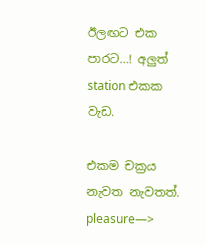ඊලඟට එක පාරට…! අලුත් station එකක වැඩ.

එකම චක්‍රය නැවත නැවතත්.
pleasure—>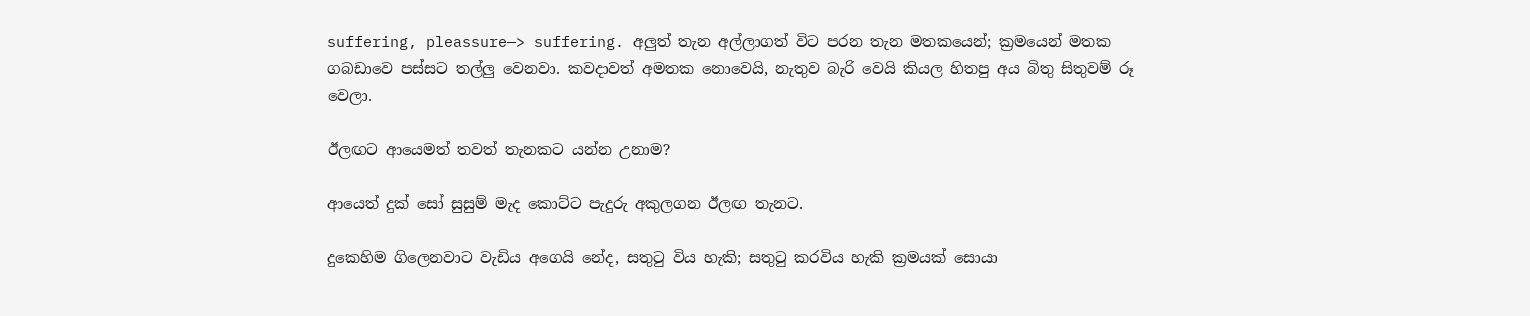suffering, pleassure—> suffering. අලුත් තැන අල්ලාගත් විට පරන තැන මතකයෙන්; ක්‍රමයෙන් මතක ගබඩාවෙ පස්සට තල්ලු වෙනවා. කවදාවත් අමතක නොවෙයි, නැතුව බැරි වෙයි කියල හිතපු අය බිතු සිතුවම් රූ වෙලා.

ඊලඟට ආයෙමත් තවත් තැනකට යන්න උනාම?

ආයෙත් දුක් සෝ සුසුම් මැද කොට්ට පැදුරු අකුලගන ඊලඟ තැනට.

දුකෙහිම ගිලෙනවාට වැඩිය අගෙයි නේද, සතුටු විය හැකි; සතුටු කරවිය හැකි ක්‍රමයක් සොයා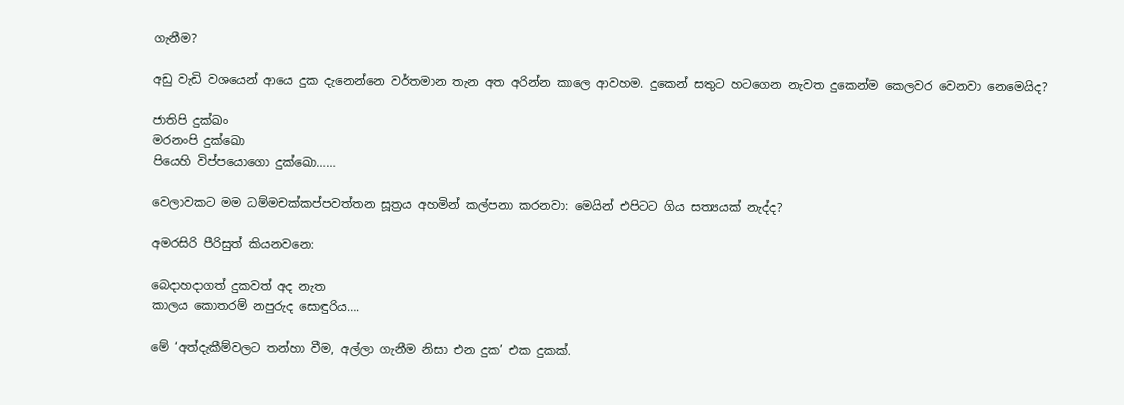ගැනීම?

අඩු වැඩි වශයෙන් ආයෙ දුක දැනෙන්නෙ වර්තමාන තැන අත අරින්න කාලෙ ආවහම. දුකෙන් සතුට හටගෙන නැවත දුකෙන්ම කෙලවර වෙනවා නෙමෙයිද?

ජාතිපි දුක්ඛං
මරනංපි දුක්ඛො
පියෙහි විප්පයොගො දුක්ඛො……

වෙලාවකට මම ධම්මචක්කප්පවත්තන සූත්‍රය අහමින් කල්පනා කරනවා: මෙයින් එපිටට ගිය සත්‍යයක් නැද්ද?

අමරසිරි පීරිසුත් කියනවනෙ:

බෙදාහදාගත් දුකවත් අද නැත
කාලය කොතරම් නපුරුද සොඳුරිය….

මේ ‘අත්දැකීම්වලට තන්හා වීම, අල්ලා ගැනීම නිසා එන දුක’ එක දුකක්.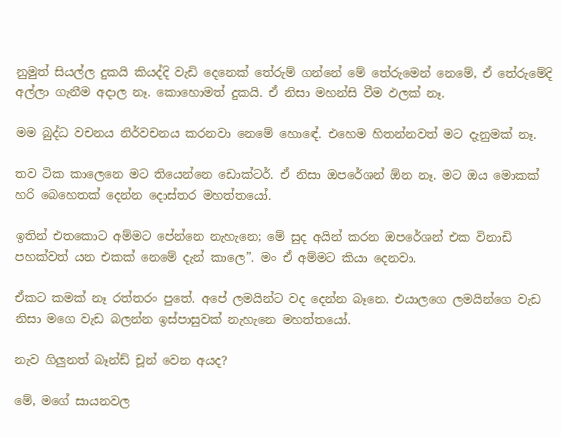නුමුත් සියල්ල දුකයි කියද්දි වැඩි දෙනෙක් තේරුම් ගන්නේ මේ තේරුමෙන් නෙමේ, ඒ තේරුමේදි අල්ලා ගැනීම අදාල නෑ. කොහොමත් දුකයි. ඒ නිසා මහන්සි වීම ඵලක් නෑ.

මම බුද්ධ වචනය නිර්වචනය කරනවා නෙමේ හොඳේ. එහෙම හිතන්නවත් මට දැනුමක් නෑ.

තව ටික කාලෙනෙ මට තියෙන්නෙ ඩොක්ටර්. ඒ නිසා ඔපරේශන් ඕන නෑ. මට ඔය මොකක් හරි බෙහෙතක් දෙන්න දොස්තර මහත්තයෝ.

ඉතින් එතකොට අම්මට පේන්නෙ නැහැනෙ; මේ සුද අයින් කරන ඔපරේශන් එක විනාඩි පහක්වත් යන එකක් නෙමේ දැන් කාලෙ”. මං ඒ අම්මට කියා දෙනවා.

ඒකට කමක් නෑ රත්තරං පුතේ. අපේ ලමයින්ට වද දෙන්න බෑනෙ. එයාලගෙ ලමයින්ගෙ වැඩ නිසා මගෙ වැඩ බලන්න ඉස්පාසුවක් නැහැනෙ මහත්තයෝ.

නැව ගිලුනත් බෑන්ඩ් චූන් වෙන අයද?

මේ, මගේ සායනවල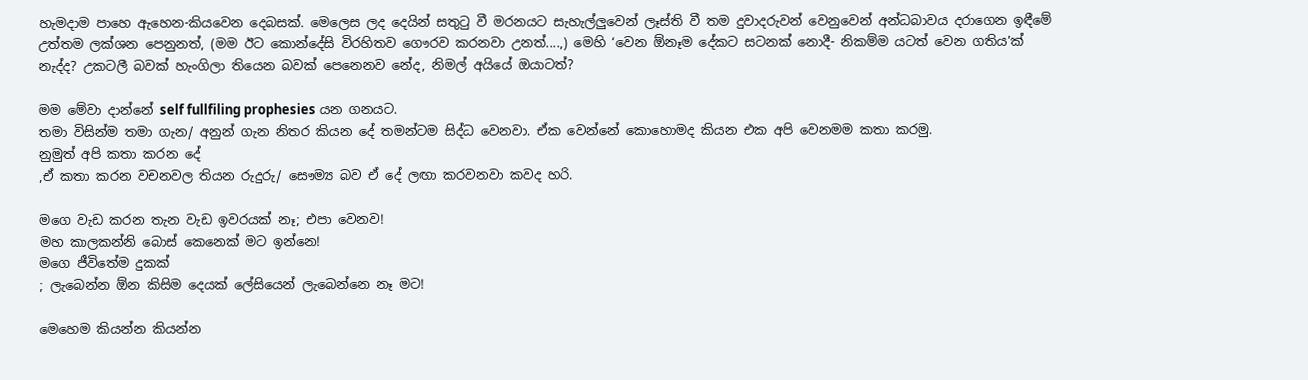හැමදාම පාහෙ ඇහෙන-කියවෙන දෙබසක්. මෙලෙස ලද දෙයින් සතුටු වී මරනයට සැහැල්ලුවෙන් ලෑස්ති වී තම දුවාදරුවන් වෙනුවෙන් අන්ධබාවය දරාගෙන ඉඳීමේ උත්තම ලක්ශන පෙනුනත්, (මම ඊට කොන්දේසි විරහිතව ගෞරව කරනවා උනත්....,) මෙහි ‘වෙන ඕනෑම දේකට සටනක් නොදී- නිකම්ම යටත් වෙන ගතිය’ක් නැද්ද? උකටලී බවක් හැංගිලා තියෙන බවක් පෙනෙනව නේද, නිමල් අයියේ ඔයාටත්?

මම මේවා දාන්නේ self fullfiling prophesies යන ගනයට.
තමා විසින්ම තමා ගැන/ අනුන් ගැන නිතර කියන දේ තමන්ටම සිද්ධ වෙනවා. ඒක වෙන්නේ කොහොමද කියන එක අපි වෙනමම කතා කරමු.
නුමුත් අපි කතා කරන දේ
,ඒ කතා කරන වචනවල තියන රුදුරු/ සෞම්‍ය බව ඒ දේ ලඟා කරවනවා කවද හරි.

මගෙ වැඩ කරන තැන වැඩ ඉවරයක් නෑ; එපා වෙනව!
මහ කාලකන්නි බොස් කෙනෙක් මට ඉන්නෙ!
මගෙ ජීවිතේම දුකක්
; ලැබෙන්න ඕන කිසිම දෙයක් ලේසියෙන් ලැබෙන්නෙ නෑ මට!

මෙහෙම කියන්න කියන්න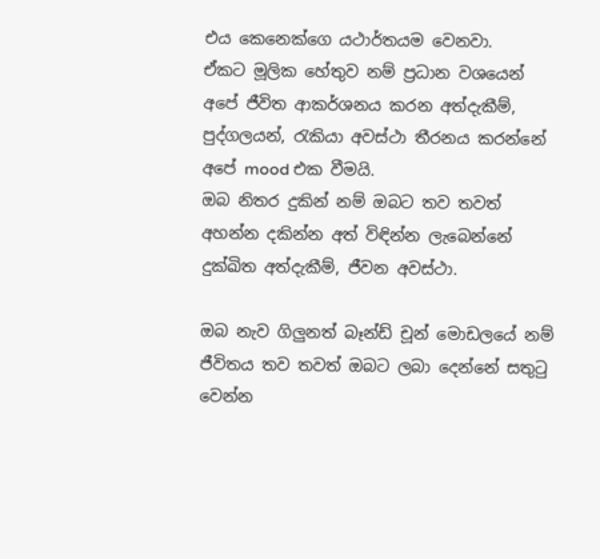එය කෙනෙක්ගෙ යථාර්තයම වෙනවා.
ඒකට මූලික හේතුව නම් ප්‍රධාන වශයෙන් අපේ ජීවිත ආකර්ශනය කරන අත්දැකීම්, පුද්ගලයන්, රැකියා අවස්ථා තීරනය කරන්නේ අපේ mood එක වීමයි.
ඔබ නිතර දුකින් නම් ඔබට තව තවත් අහන්න දකින්න අත් විඳින්න ලැබෙන්නේ දුක්ඛිත අත්දැකීම්, ජීවන අවස්ථා.

ඔබ නැව ගිලුනත් බෑන්ඩ් චූන් මොඩලයේ නම් ජීවිතය තව තවත් ඔබට ලබා දෙන්නේ සතුටු වෙන්න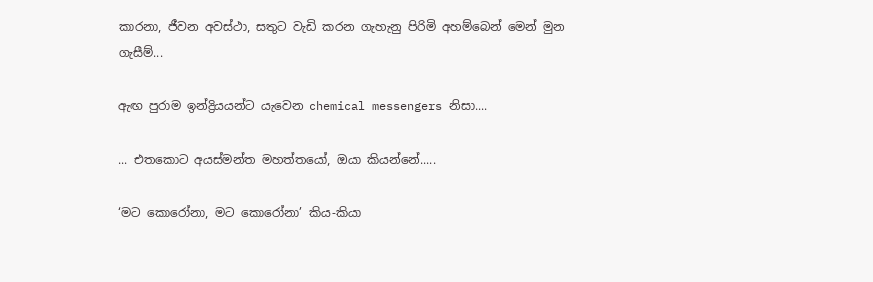කාරනා, ජීවන අවස්ථා, සතුට වැඩි කරන ගැහැනු පිරිමි අහම්බෙන් මෙන් මුන ගැසීම්...

ඇඟ පුරාම ඉන්ද්‍රියයන්ට යැවෙන chemical messengers නිසා....

... එතකොට අයස්මන්ත මහත්තයෝ, ඔයා කියන්නේ.....

‘මට කොරෝනා, මට කොරෝනා’ කිය-කියා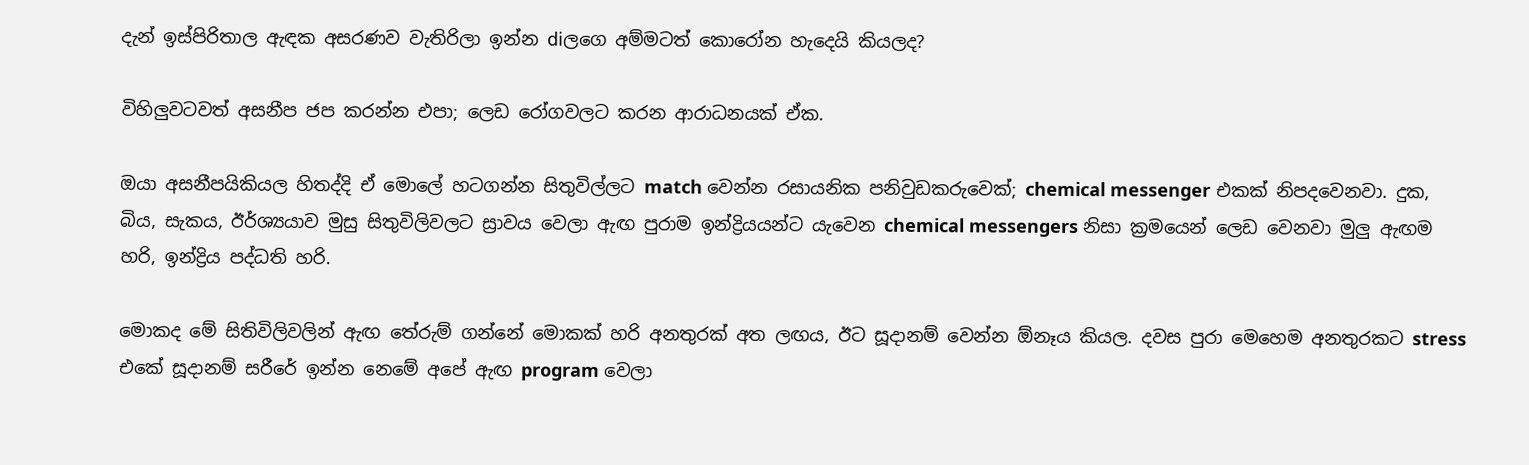දැන් ඉස්පිරිතාල ඇඳක අසරණව වැතිරිලා ඉන්න diලගෙ අම්මටත් කොරෝන හැදෙයි කියලද?

විහිලුවටවත් අසනීප ජප කරන්න එපා; ලෙඩ රෝගවලට කරන ආරාධනයක් ඒක.

ඔයා අසනීපයිකියල හිතද්දි ඒ මොලේ හටගන්න සිතුවිල්ලට match වෙන්න රසායනික පනිවුඩකරුවෙක්; chemical messenger එකක් නිපදවෙනවා. දුක, බිය, සැකය, ඊර්ශ්‍යයාව මුසු සිතුවිලිවලට ස්‍රාවය වෙලා ඇඟ පුරාම ඉන්ද්‍රියයන්ට යැවෙන chemical messengers නිසා ක්‍රමයෙන් ලෙඩ වෙනවා මුලු ඇඟම හරි, ඉන්ද්‍රිය පද්ධති හරි.

මොකද මේ සිතිවිලිවලින් ඇඟ තේරුම් ගන්නේ මොකක් හරි අනතුරක් අත ලඟය, ඊට සූදානම් වෙන්න ඕනෑය කියල. දවස පුරා මෙහෙම අනතුරකට stress එකේ සූදානම් සරීරේ ඉන්න නෙමේ අපේ ඇඟ program වෙලා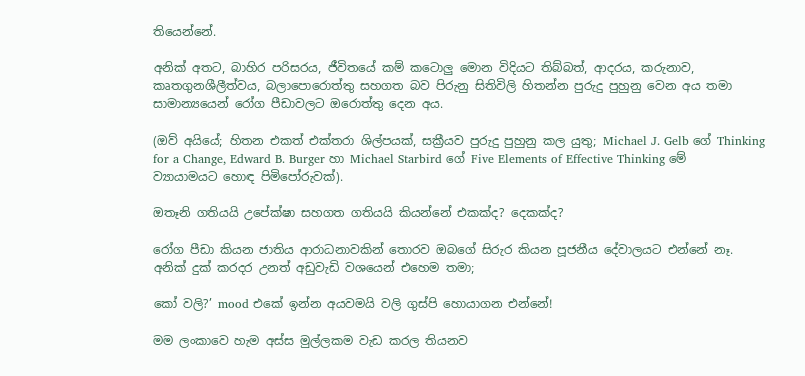තියෙන්නේ.

අනික් අතට, බාහිර පරිසරය, ජීවිතයේ කම් කටොලු මොන විදියට තිබ්බත්, ආදරය, කරුනාව, කෘතගුනශීලීත්වය, බලාපොරොත්තු සහගත බව පිරුනු සිතිවිලි හිතන්න පුරුදු පුහුනු වෙන අය තමා සාමාන්‍යයෙන් රෝග පීඩාවලට ඔරොත්තු දෙන අය.

(ඔව් අයියේ; හිතන එකත් එක්තරා ශිල්පයක්, සක්‍රීයව පුරුදු පුහුනු කල යුතු; Michael J. Gelb ගේ Thinking for a Change, Edward B. Burger හා Michael Starbird ගේ Five Elements of Effective Thinking මේ ව්‍යායාමයට හොඳ පිමිපෝරුවක්).

ඔතෑනි ගතියයි උපේක්ෂා සහගත ගතියයි කියන්නේ එකක්ද? දෙකක්ද?

රෝග පීඩා කියන ජාතිය ආරාධනාවකින් තොරව ඔබගේ සිරුර කියන පූජනීය දේවාලයට එන්නේ නෑ.
අනික් දුක් කරදර උනත් අඩුවැඩි වශයෙන් එහෙම තමා;

කෝ වලි?’ mood එකේ ඉන්න අයවමයි වලි ගුස්පි හොයාගන එන්නේ!

මම ලංකාවෙ හැම අස්ස මුල්ලකම වැඩ කරල තියනව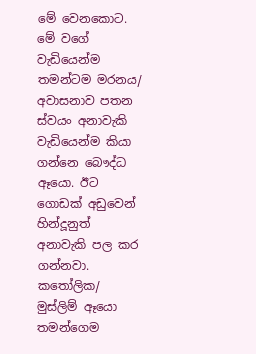මේ වෙනකොට. මේ වගේ වැඩියෙන්ම තමන්ටම මරනය/ අවාසනාව පතන ස්වයං අනාවැකි වැඩියෙන්ම කියා ගන්නෙ බෞද්ධ ඈයො. ඊට ගොඩක් අඩුවෙන් හින්දූනුත් අනාවැකි පල කර ගන්නවා. කතෝලික/ මුස්ලිම් ඈයො තමන්ගෙම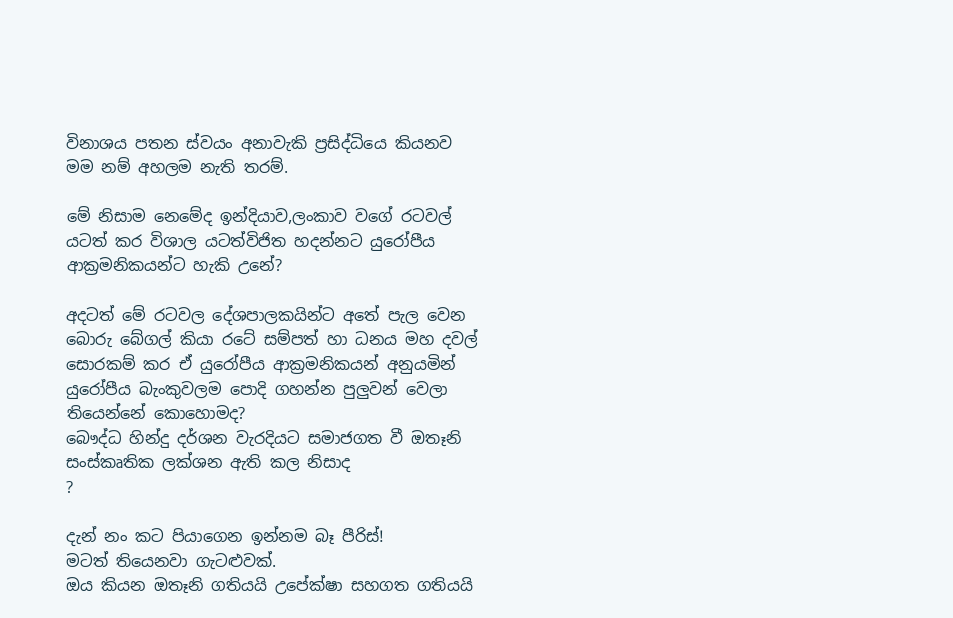විනාශය පතන ස්වයං අනාවැකි ප්‍රසිද්ධියෙ කියනව මම නම් අහලම නැති තරම්.

මේ නිසාම නෙමේද ඉන්දියාව,ලංකාව වගේ රටවල් යටත් කර විශාල යටත්විජිත හදන්නට යුරෝපීය ආක්‍රමනිකයන්ට හැකි උනේ?

අදටත් මේ රටවල දේශපාලකයින්ට අතේ පැල වෙන බොරු බේගල් කියා රටේ සම්පත් හා ධනය මහ දවල් සොරකම් කර ඒ යුරෝපීය ආක්‍රමනිකයන් අනුයමින් යුරෝපීය බැංකුවලම පොදි ගහන්න පුලුවන් වෙලා තියෙන්නේ කොහොමද?
බෞද්ධ හින්දු දර්ශන වැරදියට සමාජගත වී ඔතෑනි සංස්කෘතික ලක්ශන ඇති කල නිසාද
?

දැන් නං කට පියාගෙන ඉන්නම බෑ පීරිස්!
මටත් තියෙනවා ගැටළුවක්.
ඔය කියන ඔතෑනි ගතියයි උපේක්ෂා සහගත ගතියයි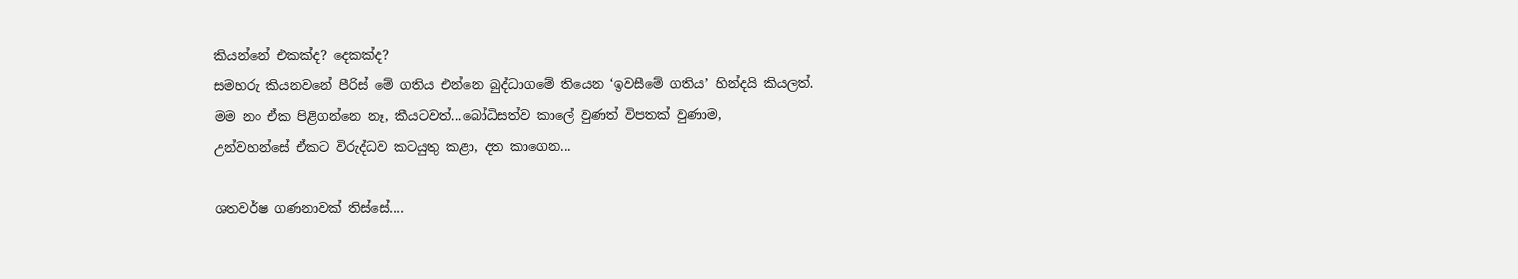කියන්නේ එකක්ද? දෙකක්ද?
සමහරු කියනවනේ පීරිස් මේ ගතිය එන්නෙ බුද්ධාගමේ තියෙන ‘ඉවසීමේ ගතිය’ හින්දයි කියලත්.
මම නං ඒක පිළිගන්නෙ නෑ, කීයටවත්...බෝධිසත්ව කාලේ වුණත් විපතක් වුණාම,
උන්වහන්සේ ඒකට විරුද්ධව කටයුතු කළා, දත කාගෙන...

ශතවර්ෂ ගණනාවක් තිස්සේ....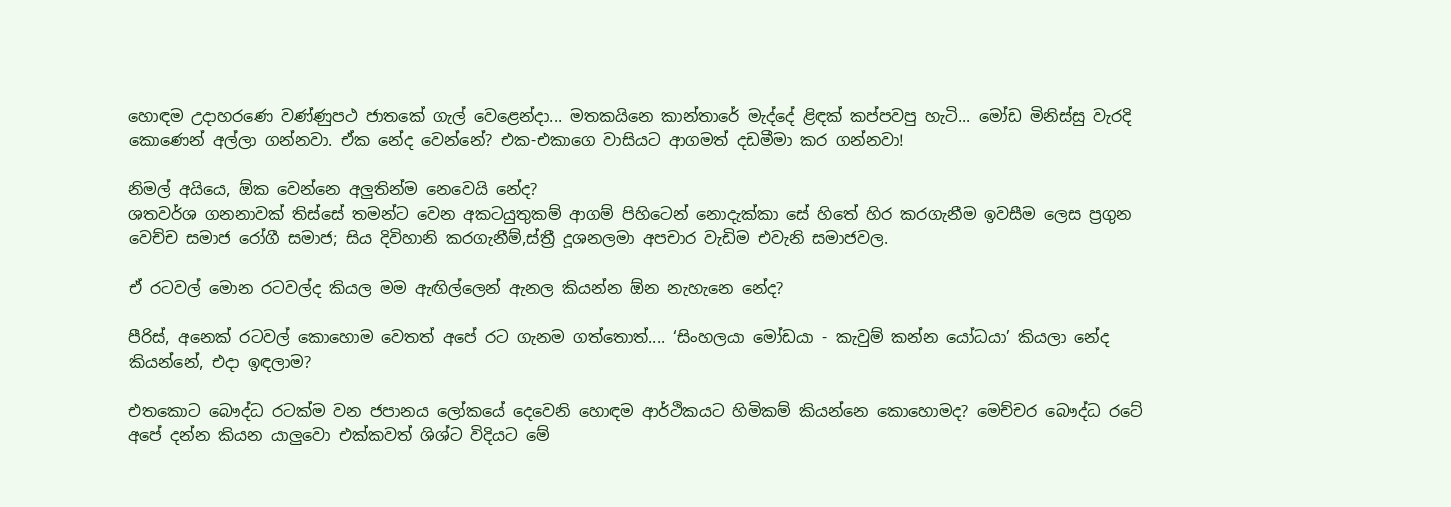හොඳම උදාහරණෙ වණ්ණුපථ ජාතකේ ගැල් වෙළෙන්දා... මතකයිනෙ කාන්තාරේ මැද්දේ ළිඳක් කප්පවපු හැටි... මෝඩ මිනිස්සු වැරදි කොණෙන් අල්ලා ගන්නවා. ඒක නේද වෙන්නේ? එක-එකාගෙ වාසියට ආගමත් දඩමීමා කර ගන්නවා!

නිමල් අයියෙ, ඕක වෙන්නෙ අලුතින්ම නෙවෙයි නේද?
ශතවර්ශ ගනනාවක් තිස්සේ තමන්ට වෙන අකටයුතුකම් ආගම් පිහිටෙන් නොදැක්කා සේ හිතේ හිර කරගැනීම ඉවසීම ලෙස ප්‍රගුන වෙච්ච සමාජ රෝගී සමාජ; සිය දිවිහානි කරගැනීම්,ස්ත්‍රී දූශනලමා අපචාර වැඩිම එවැනි සමාජවල.

ඒ රටවල් මොන රටවල්ද කියල මම ඇඟිල්ලෙන් ඇනල කියන්න ඕන නැහැනෙ නේද?

පීරිස්, අනෙක් රටවල් කොහොම වෙතත් අපේ රට ගැනම ගත්තොත්.... ‘සිංහලයා මෝඩයා - කැවුම් කන්න යෝධයා’ කියලා නේද කියන්නේ, එදා ඉඳලාම?

එතකොට බෞද්ධ රටක්ම වන ජපානය ලෝකයේ දෙවෙනි හොඳම ආර්ථිකයට හිමිකම් කියන්නෙ කොහොමද? මෙච්චර බෞද්ධ රටේ අපේ දන්න කියන යාලුවො එක්කවත් ශිශ්ට විදියට මේ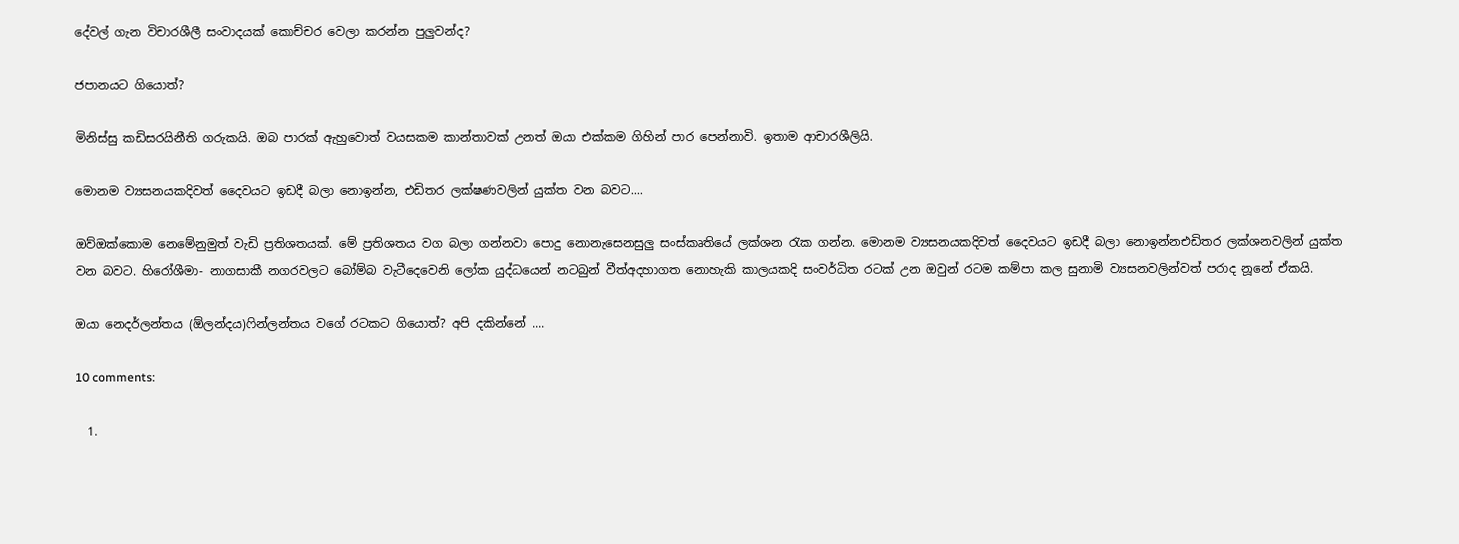දේවල් ගැන විචාරශීලී සංවාදයක් කොච්චර වෙලා කරන්න පුලුවන්ද?

ජපානයට ගියොත්?

මිනිස්සු කඩිසරයිනීති ගරුකයි. ඔබ පාරක් ඇහුවොත් වයසකම කාන්තාවක් උනත් ඔයා එක්කම ගිහින් පාර පෙන්නාවි. ඉතාම ආචාරශීලියි.

මොනම ව්‍යසනයකදිවත් දෛවයට ඉඩදී බලා නොඉන්න, එඩිතර ලක්ෂණවලින් යුක්ත වන බවට....

ඔව්ඔක්කොම නෙමේනුමුත් වැඩි ප්‍රතිශතයක්. මේ ප්‍රතිශතය වග බලා ගන්නවා පොදු නොනැසෙනසුලු සංස්කෘතියේ ලක්ශන රැක ගන්න. මොනම ව්‍යසනයකදිවත් දෛවයට ඉඩදී බලා නොඉන්නඑඩිතර ලක්ශනවලින් යුක්ත වන බවට. හිරෝශීමා- නාගසාකී නගරවලට බෝම්බ වැටීදෙවෙනි ලෝක යුද්ධයෙන් නටබුන් වීත්අදහාගත නොහැකි කාලයකදි සංවර්ධිත රටක් උන ඔවුන් රටම කම්පා කල සුනාමි ව්‍යසනවලින්වත් පරාද නූනේ ඒකයි.

ඔයා නෙදර්ලන්තය (ඕලන්දය)ෆින්ලන්තය වගේ රටකට ගියොත්? අපි දකින්නේ ....

10 comments:

  1.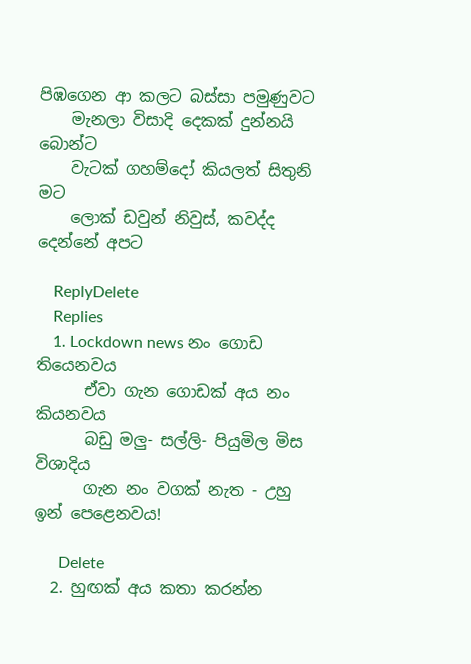පිඹගෙන ආ කලට බස්සා පමුණුවට
    මැනලා විසාදි දෙකක් දුන්නයි බොන්ට
    වැටක් ගහම්දෝ කියලත් සිතුනි මට
    ලොක් ඩවුන් නිවුස්, කවද්ද දෙන්නේ අපට

    ReplyDelete
    Replies
    1. Lockdown news නං ගොඩ තියෙනවය
      ඒවා ගැන ගොඩක් අය නං කියනවය
      බඩු මලු- සල්ලි- පියුමිල මිස විශාදිය
      ගැන නං වගක් නැත - උහු ඉන් පෙළෙනවය!

      Delete
  2. හුඟක් අය කතා කරන්න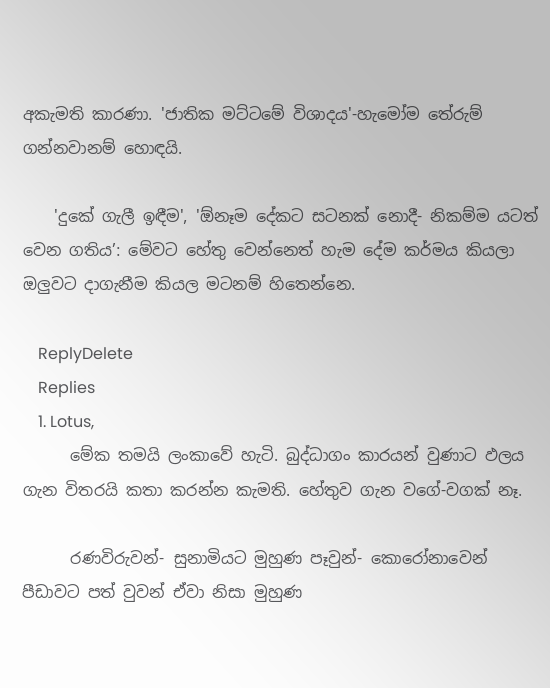අකැමති කාරණා. 'ජාතික මට්ටමේ විශාදය'-හැමෝම තේරුම් ගන්නවානම් හොඳයි.

    'දුකේ ගැලී ඉඳීම', 'ඕනෑම දේකට සටනක් නොදී- නිකම්ම යටත් වෙන ගතිය’: මේවට හේතු වෙන්නෙත් හැම දේම කර්මය කියලා ඔලුවට දාගැනීම කියල මටනම් හිතෙන්නෙ.

    ReplyDelete
    Replies
    1. Lotus,
      මේක තමයි ලංකාවේ හැටි. බුද්ධාගං කාරයන් වුණාට ඵලය ගැන විතරයි කතා කරන්න කැමති. හේතුව ගැන වගේ-වගක් නෑ.

      රණවිරුවන්- සුනාමියට මුහුණ පෑවුන්- කොරෝනාවෙන් පීඩාවට පත් වුවන් ඒවා නිසා මුහුණ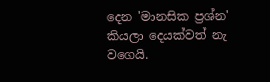දෙන 'මානසික ප්‍රශ්න' කියලා දෙයක්වත් නැ වගෙයි.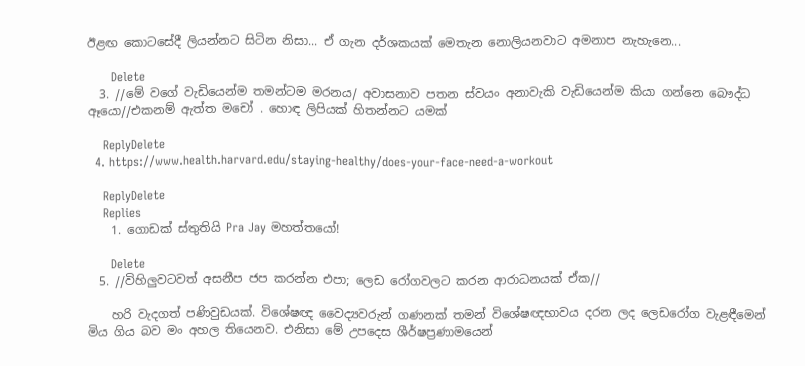ඊළඟ කොටසේදී ලියන්නට සිටින නිසා... ඒ ගැන දර්ශකයක් මෙතැන නොලියනවාට අමනාප නැහැනෙ...

      Delete
  3. //මේ වගේ වැඩියෙන්ම තමන්ටම මරනය/ අවාසනාව පතන ස්වයං අනාවැකි වැඩියෙන්ම කියා ගන්නෙ බෞද්ධ ඈයො//එකනම් ඇත්ත මචෝ . හොඳ ලිපියක් හිතන්නට යමක්

    ReplyDelete
  4. https://www.health.harvard.edu/staying-healthy/does-your-face-need-a-workout

    ReplyDelete
    Replies
    1. ගොඩක් ස්තුතියි Pra Jay මහත්තයෝ!

      Delete
  5. //විහිලුවටවත් අසනීප ජප කරන්න එපා; ලෙඩ රෝගවලට කරන ආරාධනයක් ඒක//

    හරි වැදගත් පණිවුඩයක්. විශේෂඥ වෛද්‍යවරුන් ගණනක් තමන් විශේෂඥභාවය දරන ලද ලෙඩරෝග වැළඳීමෙන් මිය ගිය බව මං අහල තියෙනව. එනිසා මේ උපදෙස ශීර්ෂප්‍රණාමයෙන්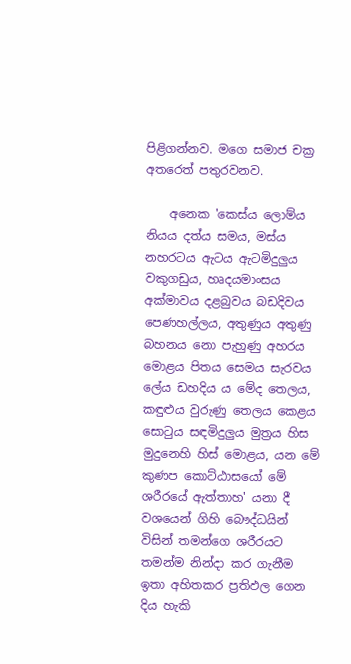පිළිගන්නව. මගෙ සමාජ චක්‍ර අතරෙත් පතුරවනව.

    අනෙක 'කෙස්ය ලොම්ය නියය දත්ය සමය, මස්ය නහරටය ඇටය ඇටමිදුලුය වකුගඩුය, හෘදයමාංසය අක්මාවය දළබුවය බඩදිවය පෙණහල්ලය, අතුණුය අතුණු බහනය නො පැහුණු අහරය මොළය පිතය සෙමය සැරවය ලේය ඩහදිය ය මේද තෙලය, කඳුළුය වුරුණු තෙලය කෙළය සොටුය සඳමිදුලුය මුත්‍ර‍ය හිස මුදුනෙහි හිස් මොළය, යන මේ කුණප කොට්ඨාසයෝ මේ ශරීරයේ ඇත්තාහ' යනා දී වශයෙන් ගිහි බෞද්ධයින් විසින් තමන්ගෙ ශරීරයට තමන්ම නින්දා කර ගැනීම ඉතා අහිතකර ප්‍රතිඵල ගෙන දිය හැකි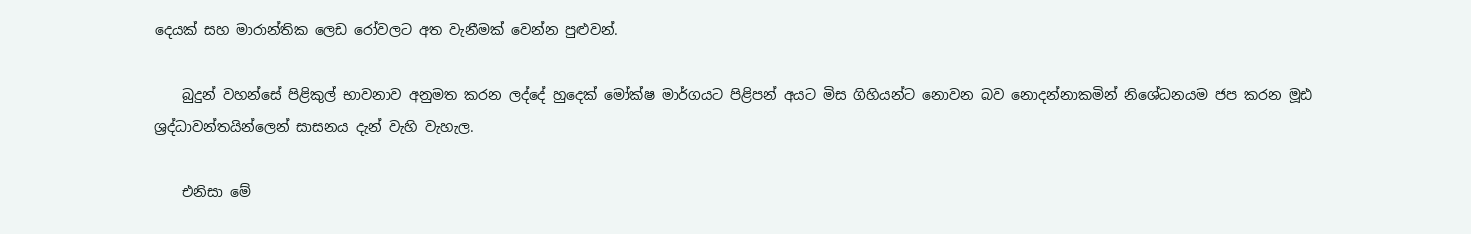දෙයක් සහ මාරාන්තික ලෙඩ රෝවලට අත වැනීමක් වෙන්න පුළුවන්.

    බුදුන් වහන්සේ පිළිකුල් භාවනාව අනුමත කරන ලද්දේ හුදෙක් මෝක්ෂ මාර්ගයට පිළිපන් අයට මිස ගිහියන්ට නොවන බව නොදන්නාකමින් නිශේධනයම ජප කරන මූඪ ශ්‍රද්ධාවන්තයින්ලෙන් සාසනය දැන් වැහි වැහැල.

    එනිසා මේ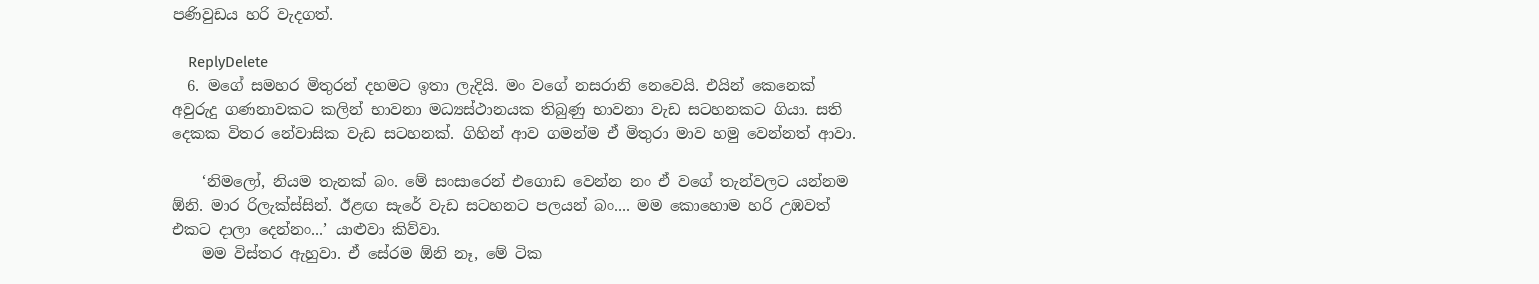පණිවුඩය හරි වැදගත්.

    ReplyDelete
  6. මගේ සමහර මිතුරන් දහමට ඉතා ලැදියි. මං වගේ නසරානි නෙවෙයි. එයින් කෙනෙක් අවුරුදු ගණනාවකට කලින් භාවනා මධ්‍යස්ථානයක තිබුණු භාවනා වැඩ සටහනකට ගියා. සති දෙකක විතර නේවාසික වැඩ සටහනක්. ගිහින් ආව ගමන්ම ඒ මිතුරා මාව හමු වෙන්නත් ආවා.

    ‘නිමලෝ, නියම තැනක් බං. මේ සංසාරෙන් එගොඩ වෙන්න නං ඒ වගේ තැන්වලට යන්නම ඕනි. මාර රිලැක්ස්සින්. ඊළඟ සැරේ වැඩ සටහනට පලයන් බං.... මම කොහොම හරි උඹවත් එකට දාලා දෙන්නං...’ යාළුවා කිව්වා.
    මම විස්තර ඇහුවා. ඒ සේරම ඕනි නෑ, මේ ටික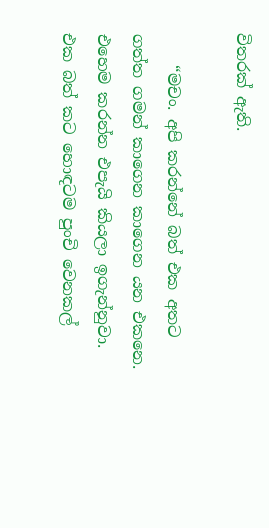විතරක් ඇති.

    “මචං. අපි කරන්නේ බත් එක අතට ගත්ත ගමන් කාගෙන කාගෙන යන එකනෙ. එහෙම කරන්න එපැයි කියලා ඉගැන්නුවා. එක බත් කට හොඳටම පුංචි වෙනකල්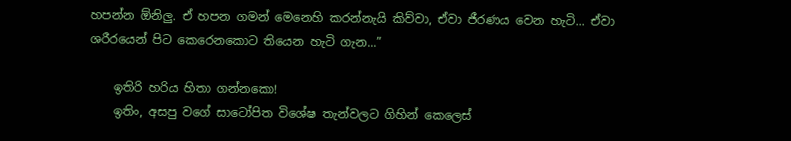හපන්න ඕනිලු. ඒ හපන ගමන් මෙනෙහි කරන්නැයි කිව්වා, ඒවා ජීරණය වෙන හැටි... ඒවා ශරීරයෙන් පිට කෙරෙනකොට තියෙන හැටි ගැන...”

    ඉතිරි හරිය හිතා ගන්නකො!
    ඉතිං, අසපු වගේ සාටෝපිත විශේෂ තැන්වලට ගිහින් කෙලෙස්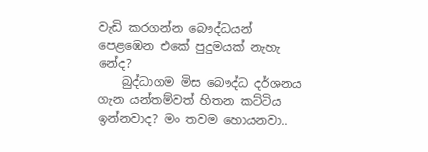වැඩි කරගන්න බෞද්ධයන් පෙළඹෙන එකේ පුදුමයක් නැහැ නේද?
    බුද්ධාගම මිස බෞද්ධ දර්ශනය ගැන යන්තම්වත් හිතන කට්ටිය ඉන්නවාද? මං තවම හොයනවා..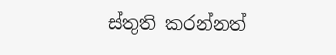ස්තුති කරන්නත්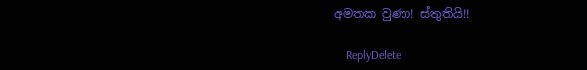අමතක වුණා! ස්තුතියි!!

    ReplyDelete